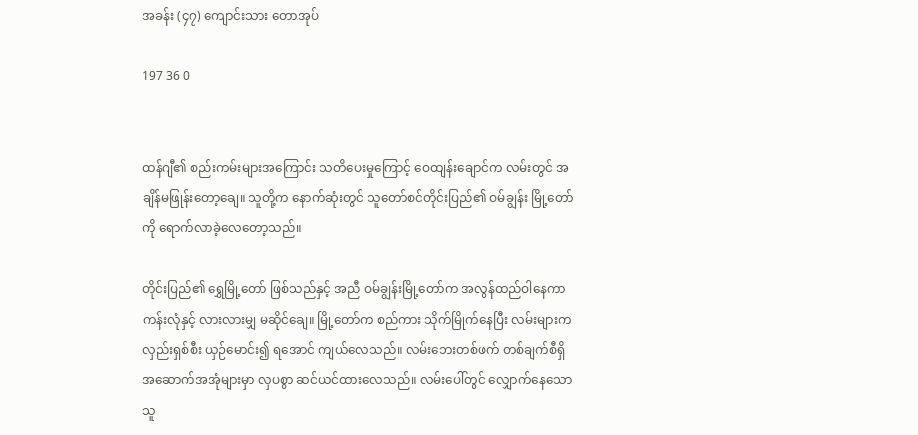အခန်း (၄၇) ကျောင်းသား တောအုပ်

197 36 0


ထန်ဂျီ၏ စည်းကမ်းများအကြောင်း သတိပေးမှုကြောင့် ဝေထျန်းချောင်က လမ်းတွင် အချိန်မဖြုန်းတော့ချေ။ သူတို့က နောက်ဆုံးတွင် သူတော်စင်တိုင်းပြည်၏ ဝမ်ချွန်း မြို့တော်ကို ရောက်လာခဲ့လေတော့သည်။

တိုင်းပြည်၏ ရွှေမြို့တော် ဖြစ်သည်နှင့် အညီ ဝမ်ချွန်းမြို့တော်က အလွန်ထည်ဝါနေကာ ကန်းလုံနှင့် လားလားမျှ မဆိုင်ချေ။ မြို့တော်က စည်ကား သိုက်မြိုက်နေပြီး လမ်းများက လှည်းရှစ်စီး ယှဉ်မောင်း၍ ရအောင် ကျယ်လေသည်။ လမ်းဘေးတစ်ဖက် တစ်ချက်စီရှိ အဆောက်အအုံများမှာ လှပစွာ ဆင်ယင်ထားလေသည်။ လမ်းပေါ်တွင် လျှောက်နေသော သူ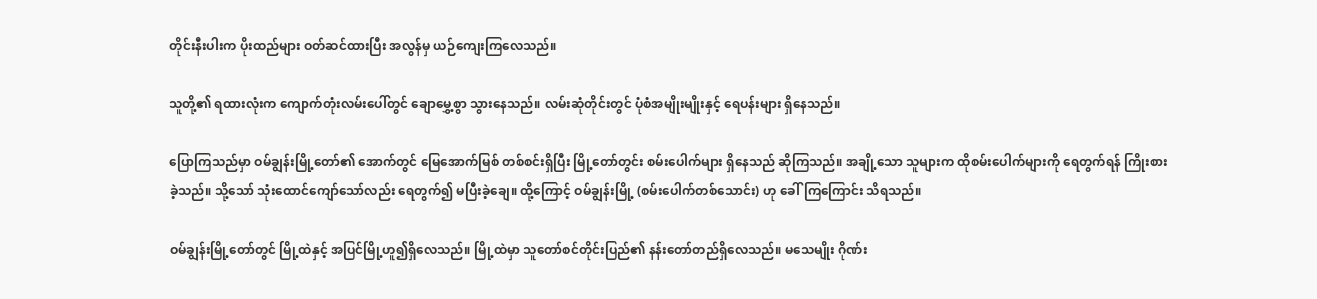တိုင်းနီးပါးက ပိုးထည်များ ဝတ်ဆင်ထားပြီး အလွန်မှ ယဉ်ကျေးကြလေသည်။

သူတို့၏ ရထားလုံးက ကျောက်တုံးလမ်းပေါ်တွင် ချောမွှေ့စွာ သွားနေသည်။ လမ်းဆုံတိုင်းတွင် ပုံစံအမျိုးမျိုးနှင့် ရေပန်းများ ရှိနေသည်။

ပြောကြသည်မှာ ဝမ်ချွန်းမြို့တော်၏ အောက်တွင် မြေအောက်မြစ် တစ်စင်းရှိပြီး မြို့တော်တွင်း စမ်းပေါက်များ ရှိနေသည် ဆိုကြသည်။ အချို့သော သူများက ထိုစမ်းပေါက်များကို ရေတွက်ရန် ကြိုးစားခဲ့သည်။ သို့သော် သုံးထောင်ကျော်သော်လည်း ရေတွက်၍ မပြီးခဲ့ချေ။ ထို့ကြောင့် ဝမ်ချွန်းမြို့ (စမ်းပေါက်တစ်သောင်း) ဟု ခေါ်ကြကြောင်း သိရသည်။

ဝမ်ချွန်းမြို့တော်တွင် မြို့ထဲနှင့် အပြင်မြို့ဟူ၍ရှိလေသည်။ မြို့ထဲမှာ သူတော်စင်တိုင်းပြည်၏ နန်းတော်တည်ရှိလေသည်။ မသေမျိုး ဂိုဏ်း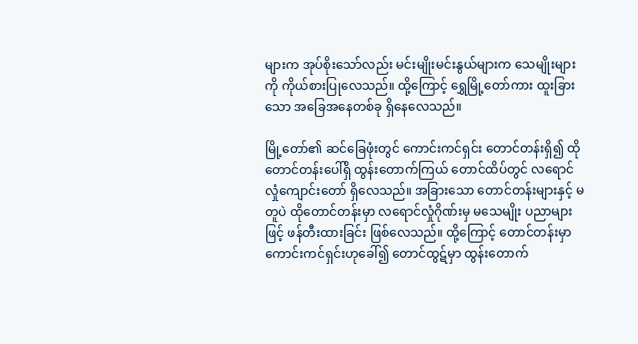များက အုပ်စိုးသော်လည်း မင်းမျိုးမင်းနွယ်များက သေမျိုးများကို ကိုယ်စားပြုလေသည်။ ထို့ကြောင့် ရွှေမြို့တော်ကား ထူးခြားသော အခြေအနေတစ်ခု ရှိနေလေသည်။

မြို့တော်၏ ဆင်ခြေဖုံးတွင် ကောင်းကင်ရှင်း တောင်တန်းရှိ၍ ထိုတောင်တန်းပေါ်ရှိ ထွန်းတောက်ကြယ် တောင်ထိပ်တွင် လရောင်လှုံကျောင်းတော် ရှိလေသည်။ အခြားသော တောင်တန်းများနှင့် မတူပဲ ထိုတောင်တန်းမှာ လရောင်လှုံဂိုဏ်းမှ မသေမျိုး ပညာများဖြင့် ဖန်တီးထားခြင်း ဖြစ်လေသည်။ ထို့ကြောင့် တောင်တန်းမှာ ကောင်းကင်ရှင်းဟုခေါ်၍ တောင်ထွဋ်မှာ ထွန်းတောက်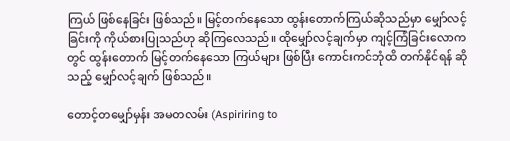ကြယ် ဖြစ်နေခြင်း ဖြစ်သည်။ မြင့်တက်နေသော ထွန်းတောက်ကြယ်ဆိုသည်မှာ မျှော်လင့်ခြင်းကို ကိုယ်စားပြုသည်ဟု ဆိုကြလေသည်။ ထိုမျှော်လင့်ချက်မှာ ကျင့်ကြံခြင်းလောကတွင် ထွန်းတောက် မြင့်တက်နေသော ကြယ်များ ဖြစ်ပြီး ကောင်းကင်ဘုံထိ တက်နိုင်ရန် ဆိုသည့် မျှော်လင့်ချက် ဖြစ်သည်။

တောင့်တမျှော်မှန်း အမတလမ်း (Aspiriring to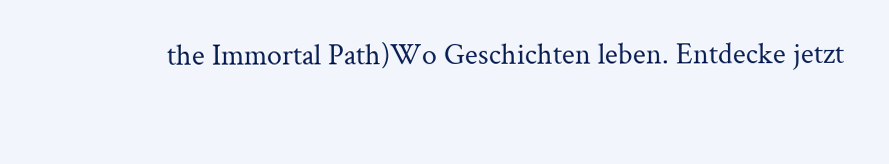the Immortal Path)Wo Geschichten leben. Entdecke jetzt